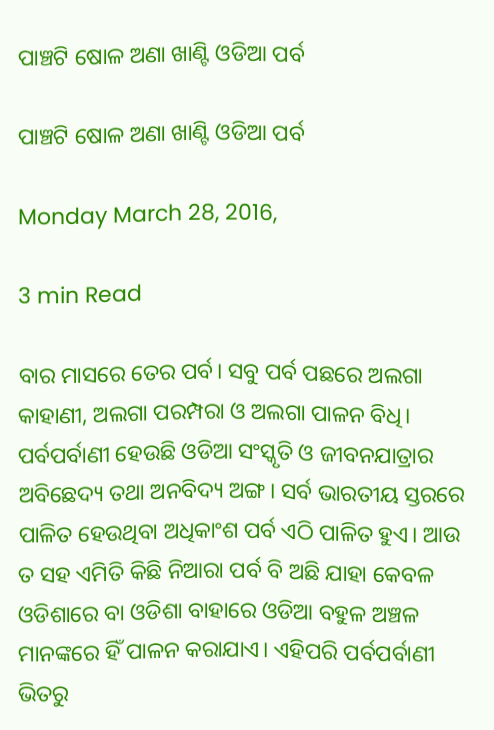ପାଞ୍ଚଟି ଷୋଳ ଅଣା ଖାଣ୍ଟି ଓଡିଆ ପର୍ବ

ପାଞ୍ଚଟି ଷୋଳ ଅଣା ଖାଣ୍ଟି ଓଡିଆ ପର୍ବ

Monday March 28, 2016,

3 min Read

ବାର ମାସରେ ତେର ପର୍ବ। ସବୁ ପର୍ବ ପଛରେ ଅଲଗା କାହାଣୀ, ଅଲଗା ପରମ୍ପରା ଓ ଅଲଗା ପାଳନ ବିଧି। ପର୍ବପର୍ବାଣୀ ହେଉଛି ଓଡିଆ ସଂସ୍କୃତି ଓ ଜୀବନଯାତ୍ରାର ଅବିଛେଦ୍ୟ ତଥା ଅନବିଦ୍ୟ ଅଙ୍ଗ। ସର୍ବ ଭାରତୀୟ ସ୍ତରରେ ପାଳିତ ହେଉଥିବା ଅଧିକାଂଶ ପର୍ବ ଏଠି ପାଳିତ ହୁଏ। ଆଉ ତ ସହ ଏମିତି କିଛି ନିଆରା ପର୍ବ ବି ଅଛି ଯାହା କେବଳ ଓଡିଶାରେ ବା ଓଡିଶା ବାହାରେ ଓଡିଆ ବହୁଳ ଅଞ୍ଚଳ ମାନଙ୍କରେ ହିଁ ପାଳନ କରାଯାଏ। ଏହିପରି ପର୍ବପର୍ବାଣୀ ଭିତରୁ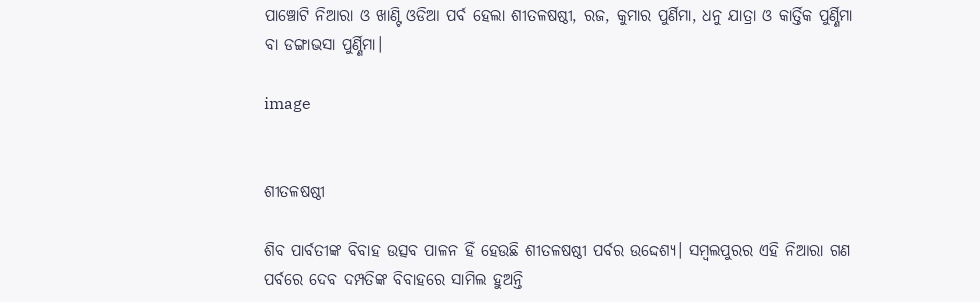ପାଞ୍ଚୋଟି ନିଆରା ଓ ଖାଣ୍ଟି ଓଡିଆ ପର୍ବ ହେଲା ଶୀତଳଷଷ୍ଠୀ, ରଜ, କୁମାର ପୁର୍ଣିମା, ଧନୁ ଯାତ୍ରା ଓ କାର୍ତ୍ତିକ ପୁର୍ଣ୍ଣିମା ବା ଡଙ୍ଗାଭସା ପୁର୍ଣ୍ଣିମା।

image


ଶୀତଳଷଷ୍ଠୀ

ଶିବ ପାର୍ବତୀଙ୍କ ବିବାହ ଉତ୍ସବ ପାଳନ ହିଁ ହେଉଛି ଶୀତଳଷଷ୍ଠୀ ପର୍ବର ଉଦ୍ଦେଶ୍ୟ। ସମ୍ବଲପୁରର ଏହି ନିଆରା ଗଣ ପର୍ବରେ ଦେବ ଦମ୍ପତିଙ୍କ ବିବାହରେ ସାମିଲ ହୁଅନ୍ତି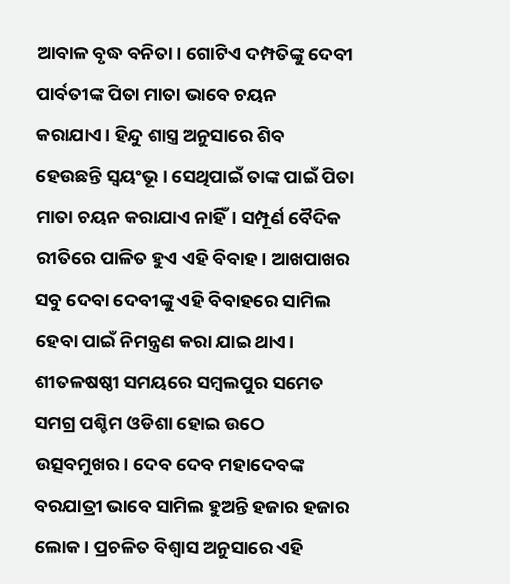ଆବାଳ ବୃଦ୍ଧ ବନିତା। ଗୋଟିଏ ଦମ୍ପତିଙ୍କୁ ଦେବୀ ପାର୍ବତୀଙ୍କ ପିତା ମାତା ଭାବେ ଚୟନ କରାଯାଏ। ହିନ୍ଦୁ ଶାସ୍ତ୍ର ଅନୁସାରେ ଶିବ ହେଉଛନ୍ତି ସ୍ଵୟଂଭୂ। ସେଥିପାଇଁ ତାଙ୍କ ପାଇଁ ପିତା ମାତା ଚୟନ କରାଯାଏ ନାହିଁ। ସମ୍ପୂର୍ଣ ବୈଦିକ ରୀତିରେ ପାଳିତ ହୁଏ ଏହି ବିବାହ। ଆଖପାଖର ସବୁ ଦେବା ଦେବୀଙ୍କୁ ଏହି ବିବାହରେ ସାମିଲ ହେବା ପାଇଁ ନିମନ୍ତ୍ରଣ କରା ଯାଇ ଥାଏ। ଶୀତଳଷଷ୍ଠୀ ସମୟରେ ସମ୍ବଲପୁର ସମେତ ସମଗ୍ର ପଶ୍ଚିମ ଓଡିଶା ହୋଇ ଉଠେ ଉତ୍ସବମୁଖର। ଦେବ ଦେବ ମହାଦେବଙ୍କ ବରଯାତ୍ରୀ ଭାବେ ସାମିଲ ହୁଅନ୍ତି ହଜାର ହଜାର ଲୋକ। ପ୍ରଚଳିତ ବିଶ୍ଵାସ ଅନୁସାରେ ଏହି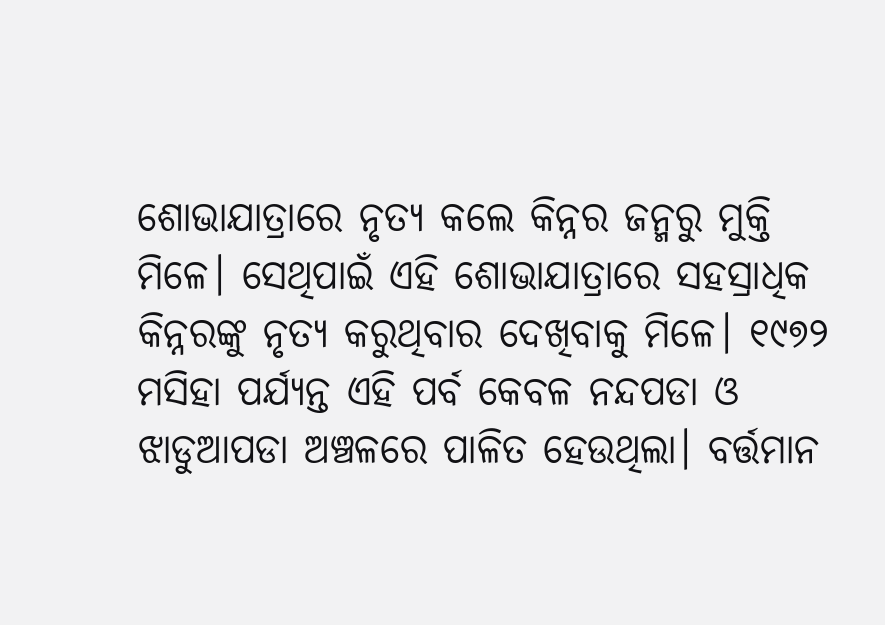ଶୋଭାଯାତ୍ରାରେ ନୃତ୍ୟ କଲେ କିନ୍ନର ଜନ୍ମରୁ ମୁକ୍ତି ମିଳେ। ସେଥିପାଇଁ ଏହି ଶୋଭାଯାତ୍ରାରେ ସହସ୍ରାଧିକ କିନ୍ନରଙ୍କୁ ନୃତ୍ୟ କରୁଥିବାର ଦେଖିବାକୁ ମିଳେ। ୧୯୭୨ ମସିହା ପର୍ଯ୍ୟନ୍ତ ଏହି ପର୍ବ କେବଳ ନନ୍ଦପଡା ଓ ଝାଡୁଆପଡା ଅଞ୍ଚଳରେ ପାଳିତ ହେଉଥିଲା। ବର୍ତ୍ତମାନ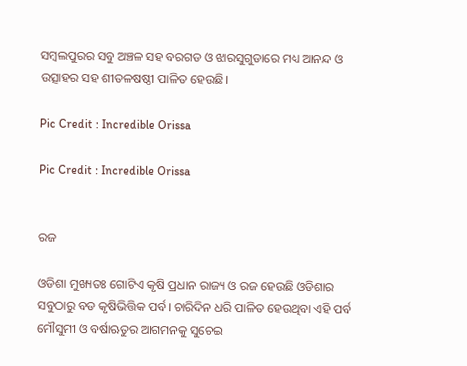ସମ୍ବଲପୁରର ସବୁ ଅଞ୍ଚଳ ସହ ବରଗଡ ଓ ଝାରସୁଗୁଡାରେ ମଧ୍ୟ ଆନନ୍ଦ ଓ ଉତ୍ସାହର ସହ ଶୀତଳଷଷ୍ଠୀ ପାଳିତ ହେଉଛି।

Pic Credit : Incredible Orissa

Pic Credit : Incredible Orissa


ରଜ

ଓଡିଶା ମୁଖ୍ୟତଃ ଗୋଟିଏ କୃଷି ପ୍ରଧାନ ରାଜ୍ୟ ଓ ରଜ ହେଉଛି ଓଡିଶାର ସବୁଠାରୁ ବଡ କୃଷିଭିତ୍ତିକ ପର୍ବ। ଚାରିଦିନ ଧରି ପାଳିତ ହେଉଥିବା ଏହି ପର୍ବ ମୌସୁମୀ ଓ ବର୍ଷାଋତୁର ଆଗମନକୁ ସୁଚେଇ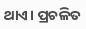ଥାଏ। ପ୍ରଚଳିତ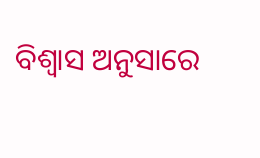ବିଶ୍ଵାସ ଅନୁସାରେ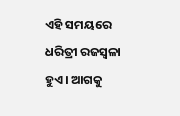ଏହି ସମୟରେ ଧରିତ୍ରୀ ରଜସ୍ଵଳା ହୁଏ। ଆଗକୁ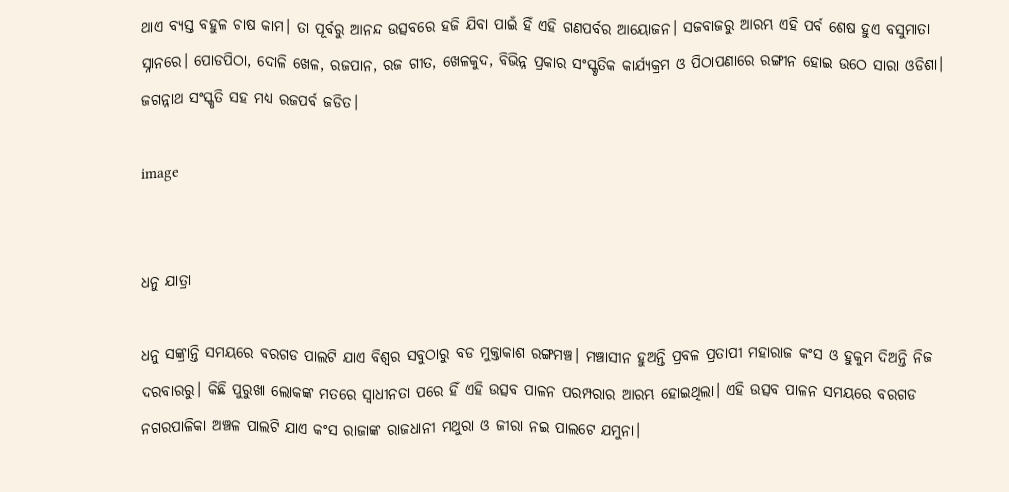ଥାଏ ବ୍ୟସ୍ତ ବହୁଳ ଚାଷ କାମ। ତା ପୂର୍ବରୁ ଆନନ୍ଦ ଉତ୍ସବରେ ହଜି ଯିବା ପାଇଁ ହିଁ ଏହି ଗଣପର୍ବର ଆୟୋଜନ। ସଜବାଜରୁ ଆରମ୍ଭ ଏହି ପର୍ବ ଶେଷ ହୁଏ ବସୁମାତା ସ୍ନାନରେ। ପୋଡପିଠା, ଦୋଳି ଖେଳ, ରଜପାନ, ରଜ ଗୀତ, ଖେଳକୁଦ, ବିଭିନ୍ନ ପ୍ରକାର ସଂସ୍କୃତିକ କାର୍ଯ୍ୟକ୍ରମ ଓ ପିଠାପଣାରେ ରଙ୍ଗୀନ ହୋଇ ଉଠେ ସାରା ଓଡିଶା। ଜଗନ୍ନାଥ ସଂସ୍କୃତି ସହ ମଧ୍ୟ ରଜପର୍ବ ଜଡିତ।

image


ଧନୁ ଯାତ୍ରା

ଧନୁ ସଙ୍କ୍ରାନ୍ତି ସମୟରେ ବରଗଡ ପାଲଟି ଯାଏ ବିଶ୍ଵର ସବୁଠାରୁ ବଡ ମୁକ୍ତାକାଶ ରଙ୍ଗମଞ୍ଚ। ମଞ୍ଚାସୀନ ହୁଅନ୍ତି ପ୍ରବଳ ପ୍ରତାପୀ ମହାରାଜ କଂସ ଓ ହୁକୁମ ଦିଅନ୍ତି ନିଜ ଦରବାରରୁ। କିଛି ପୁରୁଖା ଲୋକଙ୍କ ମତରେ ସ୍ଵାଧୀନତା ପରେ ହିଁ ଏହି ଉତ୍ସବ ପାଳନ ପରମ୍ପରାର ଆରମ୍ଭ ହୋଇଥିଲା। ଏହି ଉତ୍ସବ ପାଳନ ସମୟରେ ବରଗଡ ନଗରପାଳିକା ଅଞ୍ଚଳ ପାଲଟି ଯାଏ କଂସ ରାଜାଙ୍କ ରାଜଧାନୀ ମଥୁରା ଓ ଜୀରା ନଇ ପାଲଟେ ଯମୁନା।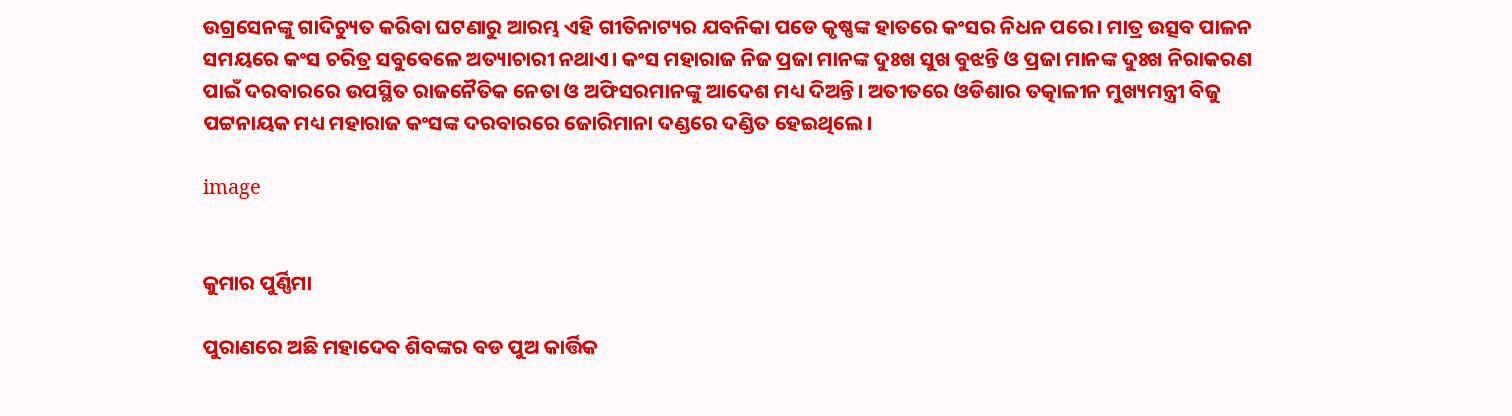ଉଗ୍ରସେନଙ୍କୁ ଗାଦିଚ୍ୟୁତ କରିବା ଘଟଣାରୁ ଆରମ୍ଭ ଏହି ଗୀତିନାଟ୍ୟର ଯବନିକା ପଡେ କୃଷ୍ଣଙ୍କ ହାତରେ କଂସର ନିଧନ ପରେ। ମାତ୍ର ଉତ୍ସବ ପାଳନ ସମୟରେ କଂସ ଚରିତ୍ର ସବୁବେଳେ ଅତ୍ୟାଚାରୀ ନଥାଏ। କଂସ ମହାରାଜ ନିଜ ପ୍ରଜା ମାନଙ୍କ ଦୁଃଖ ସୁଖ ବୁଝନ୍ତି ଓ ପ୍ରଜା ମାନଙ୍କ ଦୁଃଖ ନିରାକରଣ ପାଇଁ ଦରବାରରେ ଉପସ୍ଥିତ ରାଜନୈତିକ ନେତା ଓ ଅଫିସରମାନଙ୍କୁ ଆଦେଶ ମଧ୍ୟ ଦିଅନ୍ତି। ଅତୀତରେ ଓଡିଶାର ତତ୍କାଳୀନ ମୁଖ୍ୟମନ୍ତ୍ରୀ ବିଜୁ ପଟ୍ଟନାୟକ ମଧ୍ୟ ମହାରାଜ କଂସଙ୍କ ଦରବାରରେ ଜୋରିମାନା ଦଣ୍ଡରେ ଦଣ୍ଡିତ ହେଇଥିଲେ।

image


କୁମାର ପୁର୍ଣ୍ଣିମା

ପୁରାଣରେ ଅଛି ମହାଦେବ ଶିବଙ୍କର ବଡ ପୁଅ କାର୍ତ୍ତିକ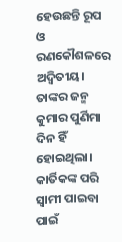ହେଉଛନ୍ତି ରୂପ ଓ ରଣକୌଶଳରେ ଅଦ୍ଵିତୀୟ। ତାଙ୍କର ଜନ୍ମ କୁମାର ପୁର୍ଣିମା ଦିନ ହିଁ ହୋଇଥିଲା। କାର୍ତିକଙ୍କ ପରି ସ୍ଵାମୀ ପାଇବା ପାଇଁ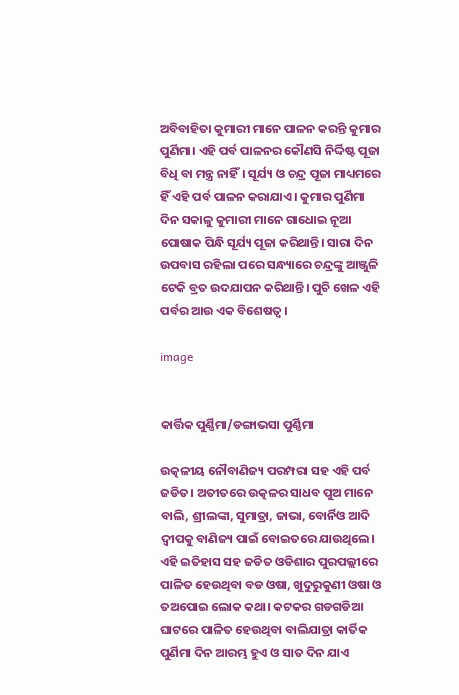ଅବିବାହିତା କୁମାରୀ ମାନେ ପାଳନ କରନ୍ତି କୁମାର ପୁର୍ଣିମା। ଏହି ପର୍ବ ପାଳନର କୌଣସି ନିର୍ଦ୍ଦିଷ୍ଟ ପୂଜା ବିଧି ବା ମନ୍ତ୍ର ନାହିଁ। ସୂର୍ଯ୍ୟ ଓ ଚନ୍ଦ୍ର ପୂଜା ମାଧ୍ୟମରେ ହିଁ ଏହି ପର୍ବ ପାଳନ କରାଯାଏ। କୁମାର ପୁର୍ଣିମା ଦିନ ସକାଳୁ କୁମାରୀ ମାନେ ଗାଧୋଇ ନୂଆ ପୋଷାକ ପିନ୍ଧି ସୂର୍ଯ୍ୟ ପୂଜା କରିଥାନ୍ତି। ସାରା ଦିନ ଉପବାସ ରହିଲା ପରେ ସନ୍ଧ୍ୟାରେ ଚନ୍ଦ୍ରଙ୍କୁ ଆଞ୍ଜୁଳି ଟେକି ବ୍ରତ ଉଦଯାପନ କରିଥାନ୍ତି। ପୁଚି ଖେଳ ଏହି ପର୍ବର ଆଉ ଏକ ବିଶେଷତ୍ଵ।

image


କାର୍ତ୍ତିକ ପୁର୍ଣ୍ଣିମା/ଡଙ୍ଗାଭସା ପୁର୍ଣ୍ଣିମା

ଉତ୍କଳୀୟ ନୌବାଣିଜ୍ୟ ପରମ୍ପରା ସହ ଏହି ପର୍ବ ଜଡିତ। ଅତୀତରେ ଉତ୍କଳର ସାଧବ ପୁଅ ମାନେ ବାଲି, ଶ୍ରୀଲଙ୍କା, ସୁମାତ୍ରା, ଜାଭା, ବୋର୍ନିଓ ଆଦି ଦ୍ଵୀପକୁ ବାଣିଜ୍ୟ ପାଇଁ ବୋଇତରେ ଯାଉଥିଲେ। ଏହି ଇତିହାସ ସହ ଜଡିତ ଓଡିଶାର ପୁରପଲ୍ଲୀରେ ପାଳିତ ହେଉଥିବା ବଡ ଓଷା, ଖୁଦୁରୁକୁଣୀ ଓଷା ଓ ତଅପୋଇ ଲୋକ କଥା। କଟକର ଗଡଗଡିଆ ଘାଟରେ ପାଳିତ ହେଉଥିବା ବାଲିଯାତ୍ରା କାର୍ତିକ ପୁର୍ଣିମା ଦିନ ଆରମ୍ଭ ହୁଏ ଓ ସାତ ଦିନ ଯାଏ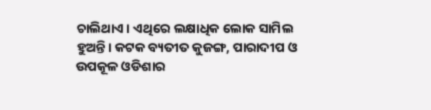ଚାଲିଥାଏ। ଏଥିରେ ଲକ୍ଷାଧିକ ଲୋକ ସାମିଲ ହୁଅନ୍ତି। କଟକ ବ୍ୟତୀତ କୁଜଙ୍ଗ, ପାରାଦୀପ ଓ ଉପକୂଳ ଓଡିଶାର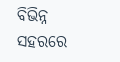ବିଭିନ୍ନ ସହରରେ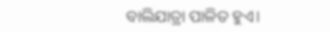ବାଲିଯାତ୍ରା ପାଳିତ ହୁଏ।